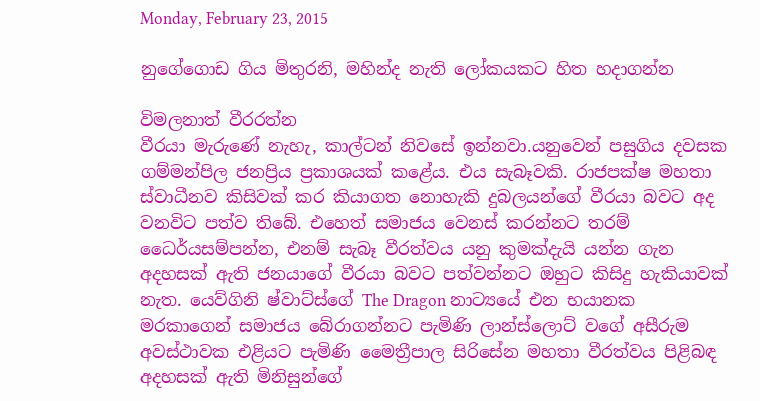Monday, February 23, 2015

නුගේගොඩ ගිය මිතුරනි, මහින්ද නැති ලෝකයකට හිත හදාගන්න

විමලනාත් වීරරත්න
වීරයා මැරුණේ නැහැ, කාල්ටන් නිවසේ ඉන්නවා.යනුවෙන් පසුගිය දවසක ගම්මන්පිල ජනප්‍රිය ප්‍රකාශයක් කළේය. එය සැබෑවකි. රාජපක්ෂ මහතා ස්වාධීනව කිසිවක් කර කියාගත නොහැකි දුබලයන්ගේ වීරයා බවට අද වනවිට පත්ව තිබේ. එහෙත් සමාජය වෙනස් කරන්නට තරම් ධෛර්යසම්පන්න, එනම් සැබෑ වීරත්වය යනු කුමක්දැයි යන්න ගැන අදහසක් ඇති ජනයාගේ වීරයා බවට පත්වන්නට ඔහුට කිසිදු හැකියාවක් නැත. යෙව්ගිනි ෂ්වාට්ස්ගේ The Dragon නාට්‍යයේ එන භයානක මරකාගෙන් සමාජය බේරාගන්නට පැමිණි ලාන්ස්ලොට් වගේ අසීරුම අවස්ථාවක එළියට පැමිණි මෛත්‍රීපාල සිරිසේන මහතා වීරත්වය පිළිබඳ අදහසක් ඇති මිනිසුන්ගේ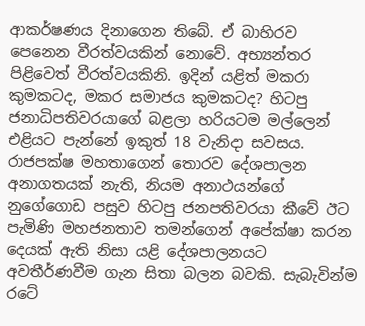ආකර්ෂණය දිනාගෙන තිබේ. ඒ බාහිරව පෙනෙන වීරත්වයකින් නොවේ. අභ්‍යන්තර පිළිවෙත් වීරත්වයකිනි. ඉදින් යළිත් මකරා කුමකටද, මකර සමාජය කුමකටද? හිටපු ජනාධිපතිවරයාගේ බළලා හරියටම මල්ලෙන් එළියට පැන්නේ ඉකුත් 18 වැනිදා සවසය. රාජපක්ෂ මහතාගෙන් තොරව දේශපාලන අනාගතයක් නැති, නියම අනාථයන්ගේ නුගේගොඩ පසුව හිටපු ජනපතිවරයා කීවේ ඊට පැමිණි මහජනතාව තමන්ගෙන් අපේක්ෂා කරන දෙයක් ඇති නිසා යළි දේශපාලනයට අවතීර්ණවීම ගැන සිතා බලන බවකි. සැබැවින්ම රටේ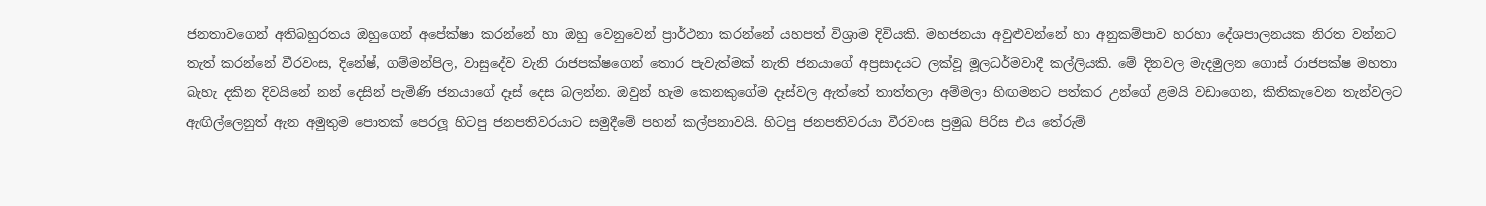ජනතාවගෙන් අතිබහුරතය ඔහුගෙන් අපේක්ෂා කරන්නේ හා ඔහු වෙනුවෙන් ප්‍රාර්ථනා කරන්නේ යහපත් විශ්‍රාම දිවියකි. මහජනයා අවුළුවන්නේ හා අනුකම්පාව හරහා දේශපාලනයක නිරත වන්නට තැත් කරන්නේ වීරවංස, දිනේෂ්, ගම්මන්පිල, වාසුදේව වැනි රාජපක්ෂගෙන් තොර පැවැත්මක් නැති ජනයාගේ අප්‍රසාදයට ලක්වූ මූලධර්මවාදී කල්ලියකි. මේ දිනවල මැදමුලන ගොස් රාජපක්ෂ මහතා බැහැ දකින දිවයිනේ නන් දෙසින් පැමිණි ජනයාගේ දෑස් දෙස බලන්න. ඔවුන් හැම කෙනකුගේම දෑස්වල ඇත්තේ තාත්තලා අම්මලා හිඟමනට පත්කර උන්ගේ ළමයි වඩාගෙන, කිතිකැවෙන තැන්වලට ඇඟිල්ලෙනුත් ඇන අමුතුම පොතක් පෙරලූ හිටපු ජනපතිවරයාට සමුදීමේ පහන් කල්පනාවයි. හිටපු ජනපතිවරයා වීරවංස ප්‍රමුඛ පිරිස එය තේරුම්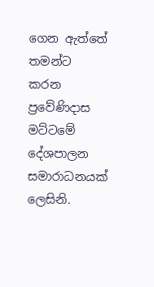ගෙන ඇත්තේ තමන්ට කරන ප්‍රවේණිදාස මට්ටමේ දේශපාලන සමාරාධනයක් ලෙසිනි.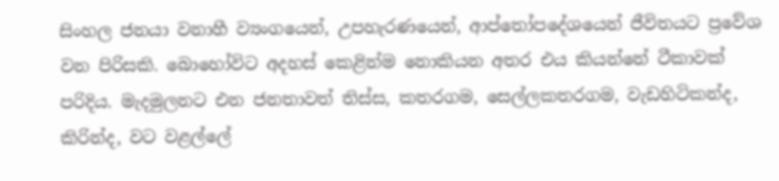සිංහල ජනයා වනාහී ව්‍යංගයෙන්, උපහැරණයෙන්, ආප්තෝපදේශයෙන් ජීවිතයට ප්‍රවේශ වන පිරිසකි. බොහෝවිට අදහස් කෙළින්ම නොකියන අතර එය කියන්නේ ටීකාවක් පරිදිය. මැදමුලනට එන ජනතාවත් තිස්ස, කතරගම, සෙල්ලකතරගම, වැඩහිටිකන්ද, කිරින්ද, වට වළල්ලේ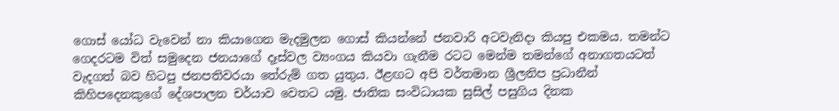ගොස් යෝධ වැවෙන් නා කියාගෙන මැදමුලන ගොස් කියන්නේ ජනවාරි අටවැනිදා කියපු එකමය. තමන්ට ගෙදරටම විත් සමුදෙන ජනයාගේ දෑස්වල ව්‍යංගය කියවා ගැනීම රටට මෙන්ම තමන්ගේ අනාගතයටත් වැදගත් බව හිටපු ජනපතිවරයා තේරුම් ගත යුතුය. ඊළඟට අපි වර්තමාන ශ්‍රීලනිප ප්‍රධානීන් කිහිපදෙනකුගේ දේශපාලන චර්යාව වෙතට යමු. ජාතික සංවිධායක සුසිල් පසුගිය දිනක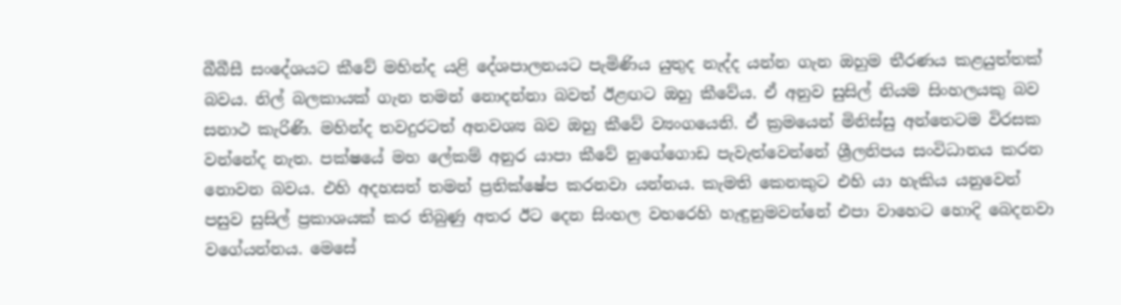බීබීසී සංදේශයට කීවේ මහින්ද යළි දේශපාලනයට පැමිණිය යුතුද නැද්ද යන්න ගැන ඔහුම තීරණය කළයුත්තක් බවය. නිල් බලකායක් ගැන තමන් නොදන්නා බවත් ඊළඟට ඔහු කීවේය. ඒ අනුව සුසිල් නියම සිංහලයකු බව සනාථ කැරිණි. මහින්ද තවදුරටත් අනවශ්‍ය බව ඔහු කීවේ ව්‍යංගයෙනි. ඒ ක්‍රමයෙන් මිනිස්සු අන්තෙටම විරසක වන්නේද නැත. පක්ෂයේ මහ ලේකම් අනුර යාපා කීවේ නුගේගොඩ පැවැත්වෙන්නේ ශ්‍රීලනිපය සංවිධානය කරන නොවන බවය. එහි අදහසත් තමන් ප්‍රතික්ෂේප කරනවා යන්නය. කැමති කෙනකුට එහි යා හැකිය යනුවෙන් පසුව සුසිල් ප්‍රකාශයක් කර තිබුණු අතර ඊට දෙන සිංහල වහරෙහි හැඳුනුමවන්නේ එපා වාහෙට හොදි බෙදනවා වගේයන්නය. මෙසේ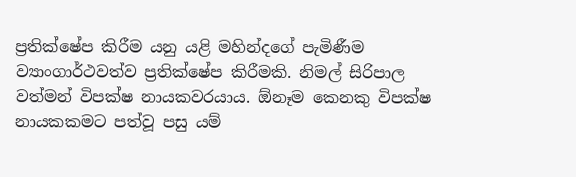ප්‍රතික්ෂේප කිරීම යනු යළි මහින්දගේ පැමිණීම ව්‍යාංගාර්ථවත්ව ප්‍රතික්ෂේප කිරීමකි. නිමල් සිරිපාල වත්මන් විපක්ෂ නායකවරයාය. ඕනෑම කෙනකු විපක්ෂ නායකකමට පත්වූ පසු යම්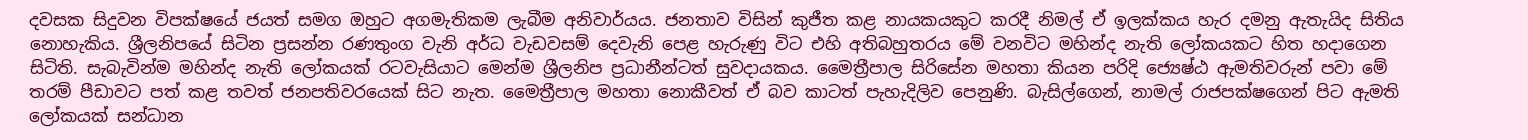දවසක සිදුවන විපක්ෂයේ ජයත් සමග ඔහුට අගමැතිකම ලැබීම අනිවාර්යය. ජනතාව විසින් කුජීත කළ නායකයකුට කරදී නිමල් ඒ ඉලක්කය හැර දමනු ඇතැයිද සිතිය නොහැකිය. ශ්‍රීලනිපයේ සිටින ප්‍රසන්න රණතුංග වැනි අර්ධ වැඩවසම් දෙවැනි පෙළ හැරුණු විට එහි අතිබහුතරය මේ වනවිට මහින්ද නැති ලෝකයකට හිත හදාගෙන සිටිති. සැබැවින්ම මහින්ද නැති ලෝකයක් රටවැසියාට මෙන්ම ශ්‍රීලනිප ප්‍රධානීන්ටත් සුවදායකය. මෛත්‍රීපාල සිරිසේන මහතා කියන පරිදි ජ්‍යෙෂ්ඨ ඇමතිවරුන් පවා මේ තරම් පීඩාවට පත් කළ තවත් ජනපතිවරයෙක් සිට නැත. මෛත්‍රීපාල මහතා නොකීවත් ඒ බව කාටත් පැහැදිලිව පෙනුණි. බැසිල්ගෙන්, නාමල් රාජපක්ෂගෙන් පිට ඇමති ලෝකයක් සන්ධාන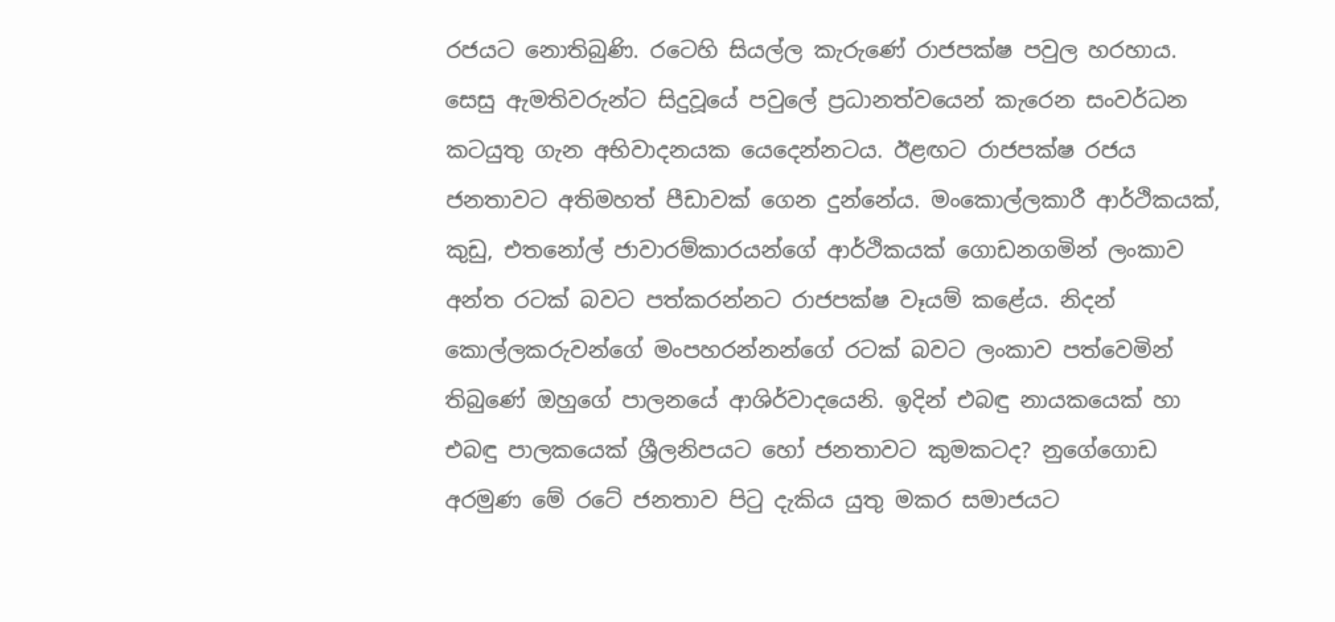රජයට නොතිබුණි. රටෙහි සියල්ල කැරුණේ රාජපක්ෂ පවුල හරහාය. සෙසු ඇමතිවරුන්ට සිදුවූයේ පවුලේ ප්‍රධානත්වයෙන් කැරෙන සංවර්ධන කටයුතු ගැන අභිවාදනයක යෙදෙන්නටය. ඊළඟට රාජපක්ෂ රජය ජනතාවට අතිමහත් පීඩාවක් ගෙන දුන්නේය. මංකොල්ලකාරී ආර්ථිකයක්, කුඩු, එතනෝල් ජාවාරම්කාරයන්ගේ ආර්ථිකයක් ගොඩනගමින් ලංකාව අන්ත රටක් බවට පත්කරන්නට රාජපක්ෂ වෑයම් කළේය. නිදන් කොල්ලකරුවන්ගේ මංපහරන්නන්ගේ රටක් බවට ලංකාව පත්වෙමින් තිබුණේ ඔහුගේ පාලනයේ ආශිර්වාදයෙනි. ඉදින් එබඳු නායකයෙක් හා එබඳු පාලකයෙක් ශ්‍රීලනිපයට හෝ ජනතාවට කුමකටද? නුගේගොඩ අරමුණ මේ රටේ ජනතාව පිටු දැකිය යුතු මකර සමාජයට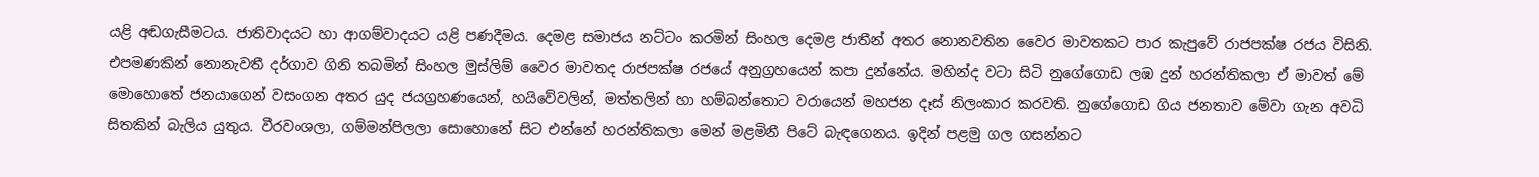යළි අඬගැසීමටය. ජාතිවාදයට හා ආගම්වාදයට යළි පණදීමය. දෙමළ සමාජය නට්ටං කරමින් සිංහල දෙමළ ජාතීන් අතර නොනවතින වෛර මාවතකට පාර කැපුවේ රාජපක්ෂ රජය විසිනි. එපමණකින් නොනැවතී දර්ගාව ගිනි තබමින් සිංහල මුස්ලිම් වෛර මාවතද රාජපක්ෂ රජයේ අනුග්‍රහයෙන් කපා දුන්නේය. මහින්ද වටා සිටි නුගේගොඩ ලඹ දුන් හරන්තිකලා ඒ මාවත් මේ මොහොතේ ජනයාගෙන් වසංගන අතර යුද ජයග්‍රහණයෙන්, හයිවේවලින්, මත්තලින් හා හම්බන්තොට වරායෙන් මහජන දෑස් නිලංකාර කරවති. නුගේගොඩ ගිය ජනතාව මේවා ගැන අවධි සිතකින් බැලිය යුතුය. වීරවංශලා, ගම්මන්පිලලා සොහොනේ සිට එන්නේ හරන්තිකලා මෙන් මළමිනී පිටේ බැඳගෙනය. ඉදින් පළමු ගල ගසන්නට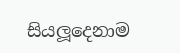සියලූදෙනාම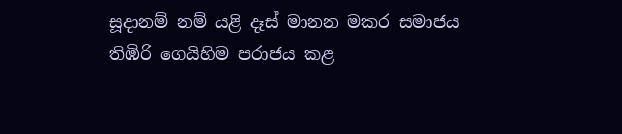සූදානම් නම් යළි දෑස් මානන මකර සමාජය තිඹිරි ගෙයිහිම පරාජය කළ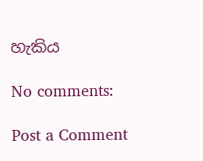හැකිය

No comments:

Post a Comment